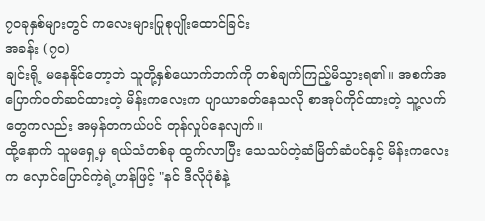၇၀ခုနှစ်များတွင် ကလေးများပြုစုပျိုးထောင်ခြင်း
အခန်း (၇၀)
ချင်းရို့ မနေနိုင်တော့ဘဲ သူတို့နှစ်ယောက်ဘက်ကို တစ်ချက်ကြည့်မိသွားရ၏။ အစက်အပြောက်ဝတ်ဆင်ထားတဲ့ မိန်းကလေးက ပျာယာခတ်နေသလို စာအုပ်ကိုင်ထားတဲ့ သူ့လက်တွေကလည်း အမှန်တကယ်ပင် တုန်လှုပ်နေလျက်။
ထို့နောက် သူမရှေ့မှ ရယ်သံတစ်ခု ထွက်လာပြီး သေသပ်တဲ့ဆံမြိတ်ဆံပင်နှင့် မိန်းကလေးက လှောင်ပြောင်ကဲ့ရဲ့ဟန်ဖြင့် "နင် ဒီလိုပုံစံနဲ့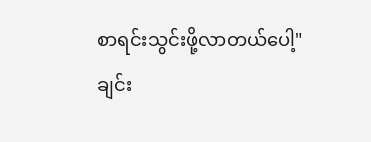စာရင်းသွင်းဖို့လာတယ်ပေါ့"
ချင်း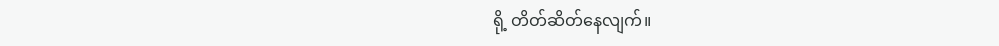ရို့ တိတ်ဆိတ်နေလျက်။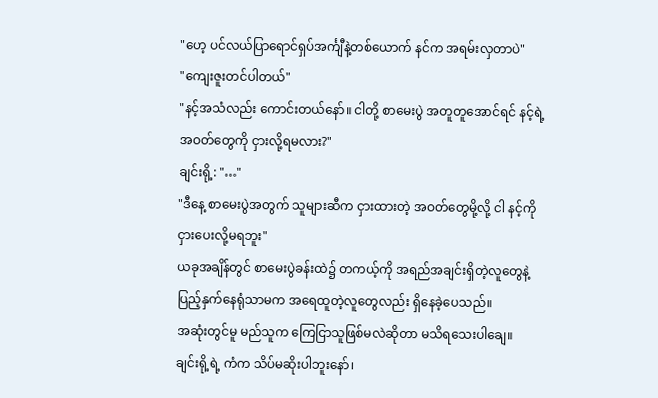"ဟေ့ ပင်လယ်ပြာရောင်ရှပ်အင်္ကျီနဲ့တစ်ယောက် နင်က အရမ်းလှတာပဲ"
"ကျေးဇူးတင်ပါတယ်"
"နင့်အသံလည်း ကောင်းတယ်နော်။ ငါတို့ စာမေးပွဲ အတူတူအောင်ရင် နင့်ရဲ့ အဝတ်တွေကို ငှားလို့ရမလား?"
ချင်းရို့: "…"
"ဒီနေ့ စာမေးပွဲအတွက် သူများဆီက ငှားထားတဲ့ အဝတ်တွေမို့လို့ ငါ နင့်ကို ငှားပေးလို့မရဘူး"
ယခုအချိန်တွင် စာမေးပွဲခန်းထဲ၌ တကယ့်ကို အရည်အချင်းရှိတဲ့လူတွေနဲ့ ပြည့်နှက်နေရုံသာမက အရေထူတဲ့လူတွေလည်း ရှိနေခဲ့ပေသည်။
အဆုံးတွင်မူ မည်သူက ကြေငြာသူဖြစ်မလဲဆိုတာ မသိရသေးပါချေ။
ချင်းရို့ရဲ့ ကံက သိပ်မဆိုးပါဘူးနော်၊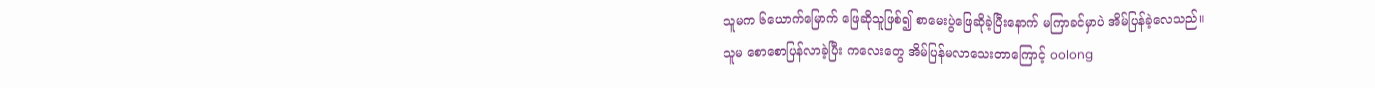သူမက ၆ယောက်မြောက် ဖြေဆိုသူဖြစ်၍ စာမေးပွဲဖြေဆိုခဲ့ပြီးနောက် မကြာခင်မှာပဲ အိမ်ပြန်ခဲ့လေသည်။
သူမ စောစောပြန်လာခဲ့ပြီး ကလေးတွေ အိမ်ပြန်မလာသေးတာကြောင့် oolong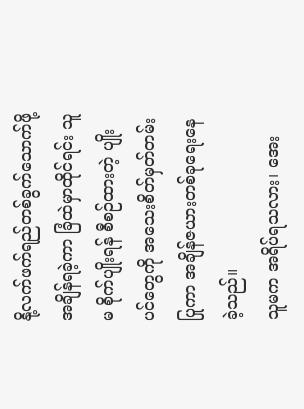နို့လက်ဖက်ရည်တစ်ခွက်သောက်ဖို့ အချိန်ရခဲ့ကာ ခြံထဲမှာထိုင်ရင်း သူမ စိုက်ပျိုးရန် စီစဉ်ထားတဲ့ ပျိုးပင်တွေကို အသေးစိတ်မှတ်တမ်းပြုကာ အချိန်ဇယားတစ်ခုရေးနေခဲ့သည်။
သူမက အရိပ်ရသလား၊ အေး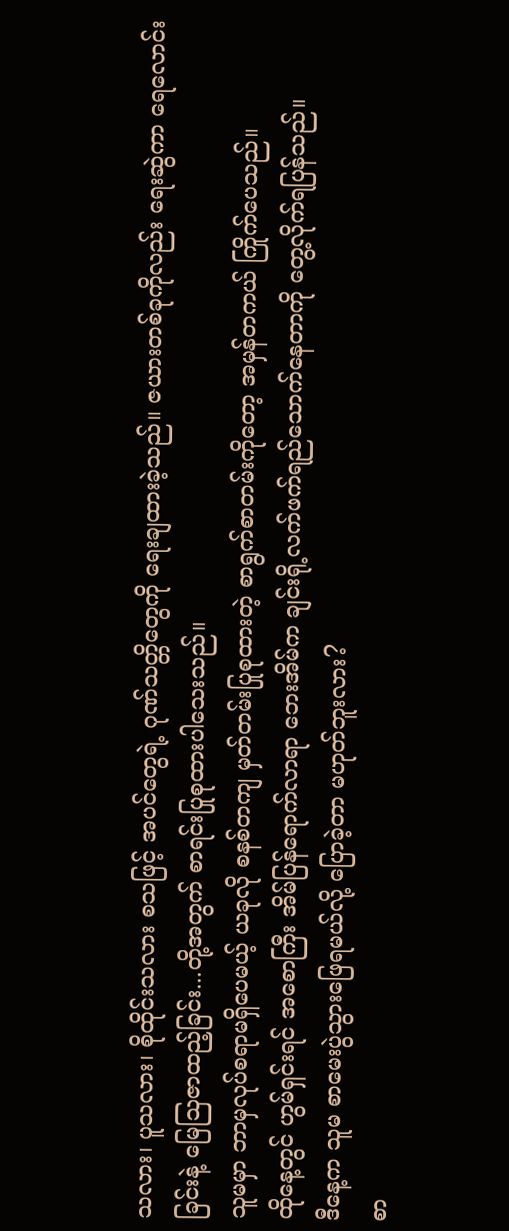သလား၊ ပူသလား၊ စိုထိုင်းသလား စသဖြင့် အပင်တွေရဲ့ ဂုဏ်သတ္တိတွေကို ရေးချထားခဲ့သည်။ ဇယားတစ်ခုကိုလည်း ရေးဆွဲကာ ရေလောင်းခြင်းနဲ့ မြေသြဇာထည့်ခြင်း...တို့အတွက် စာရင်းပြုစုထားပါသေးသည်။
သူမမှာ ဘာမှလုပ်စရာမရှိပေမယ့် ယခုလို စနစ်တကျ မှတ်တမ်းပြုစုထားတဲ့ စာရွက်စာတမ်းကိုတော့ အမှန်တကယ် ကြိုက်ပေသည်။
ထိုနေ့တွင် ဟွမ်ရှင်းရင် အစောကြီး အိမ်ပြန်ရောက်လာရာ ဘေးအိမ်က ချင်းရို့လက်ဖက်ရည်သောက်နေတာကို တွေ့လိုက်ရပြန်သည်။
ဒီနေ့က သူမ စာမေးပွဲသွားဖြေရမယ်လို့ ပြောခဲ့တာ မဟုတ်ဘူးလား?
စာ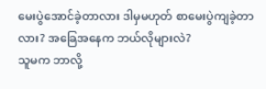မေးပွဲအောင်ခဲ့တာလား ဒါမှမဟုတ် စာမေးပွဲကျခဲ့တာလား? အခြေအနေက ဘယ်လိုများလဲ?
သူမက ဘာလို့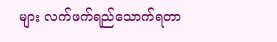များ လက်ဖက်ရည်သောက်ရတာ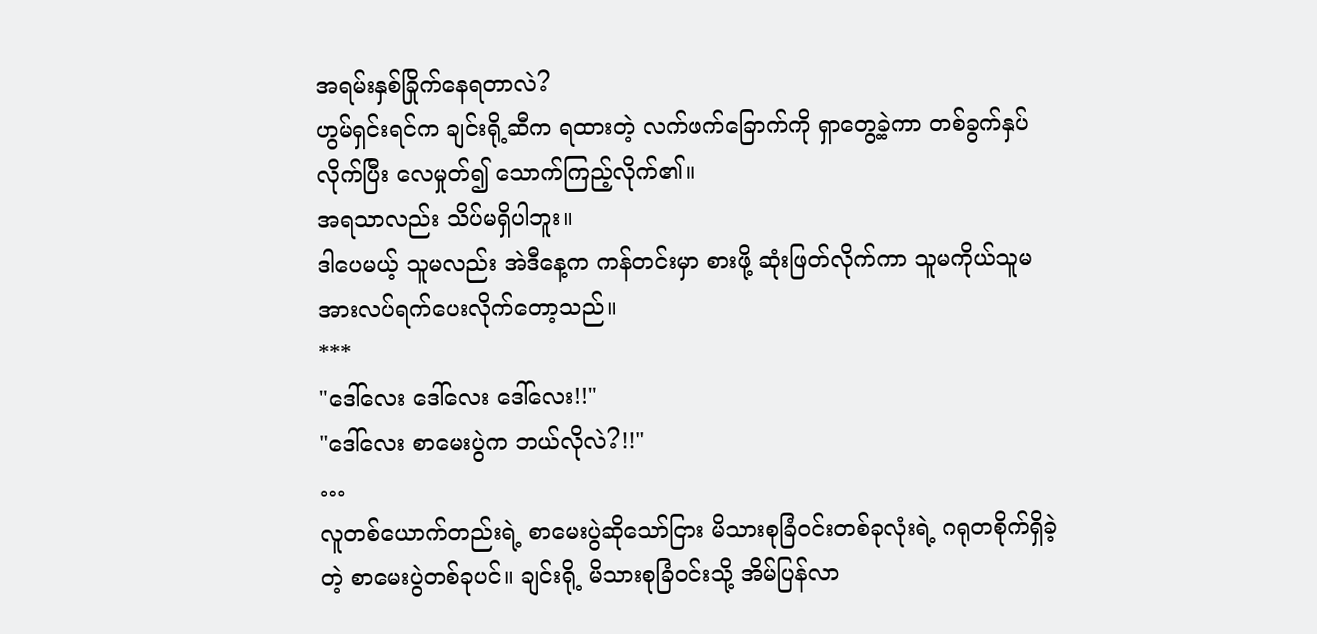အရမ်းနှစ်ခြိုက်နေရတာလဲ?
ဟွမ်ရှင်းရင်က ချင်းရို့ဆီက ရထားတဲ့ လက်ဖက်ခြောက်ကို ရှာတွေ့ခဲ့ကာ တစ်ခွက်နှပ်လိုက်ပြီး လေမှုတ်၍ သောက်ကြည့်လိုက်၏။
အရသာလည်း သိပ်မရှိပါဘူး။
ဒါပေမယ့် သူမလည်း အဲဒီနေ့က ကန်တင်းမှာ စားဖို့ ဆုံးဖြတ်လိုက်ကာ သူမကိုယ်သူမ အားလပ်ရက်ပေးလိုက်တော့သည်။
***
"ဒေါ်လေး ဒေါ်လေး ဒေါ်လေး!!"
"ဒေါ်လေး စာမေးပွဲက ဘယ်လိုလဲ?!!"
…
လူတစ်ယောက်တည်းရဲ့ စာမေးပွဲဆိုသော်ငြား မိသားစုခြံဝင်းတစ်ခုလုံးရဲ့ ဂရုတစိုက်ရှိခဲ့တဲ့ စာမေးပွဲတစ်ခုပင်။ ချင်းရို့ မိသားစုခြံဝင်းသို့ အိမ်ပြန်လာ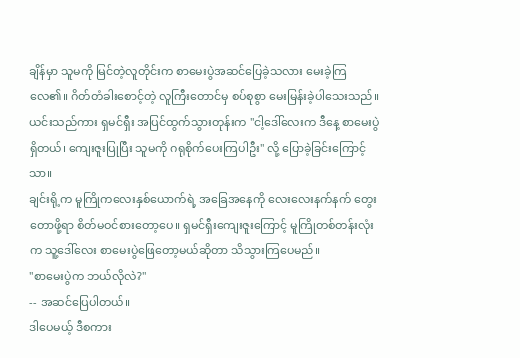ချိန်မှာ သူမကို မြင်တဲ့လူတိုင်းက စာမေးပွဲအဆင်ပြေခဲ့သလား မေးခဲ့ကြလေ၏။ ဂိတ်တံခါးစောင့်တဲ့ လူကြီးတောင်မှ စပ်စုစွာ မေးမြန်းခဲ့ပါသေးသည်။
ယင်းသည်ကား ရှမင်ရှီး အပြင်ထွက်သွားတုန်းက "ငါ့ဒေါ်လေးက ဒီနေ့ စာမေးပွဲရှိတယ်၊ ကျေးဇူးပြုပြီး သူမကို ဂရုစိုက်ပေးကြပါဦး" လို့ ပြောခဲ့ခြင်းကြောင့်သာ။
ချင်းရို့က မူကြိုကလေးနှစ်ယောက်ရဲ့ အခြေအနေကို လေးလေးနက်နက် တွေးတောဖို့ရာ စိတ်မဝင်စားတော့ပေ။ ရှမင်ရှီးကျေးဇူးကြောင့် မူကြိုတစ်တန်းလုံးက သူ့ဒေါ်လေး စာမေးပွဲဖြေတော့မယ်ဆိုတာ သိသွားကြပေမည်။
"စာမေးပွဲက ဘယ်လိုလဲ?"
-- အဆင်ပြေပါတယ်။
ဒါပေမယ့် ဒီစကား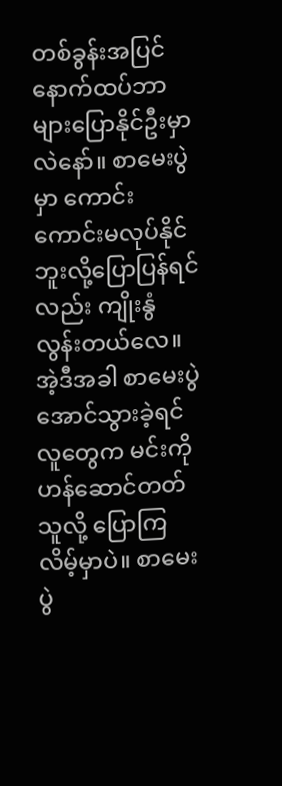တစ်ခွန်းအပြင် နောက်ထပ်ဘာများပြောနိုင်ဦးမှာလဲနော်။ စာမေးပွဲမှာ ကောင်းကောင်းမလုပ်နိုင်ဘူးလို့ပြောပြန်ရင်လည်း ကျိုးနွံလွန်းတယ်လေ။ အဲ့ဒီအခါ စာမေးပွဲအောင်သွားခဲ့ရင် လူတွေက မင်းကို ဟန်ဆောင်တတ်သူလို့ ပြောကြလိမ့်မှာပဲ။ စာမေးပွဲ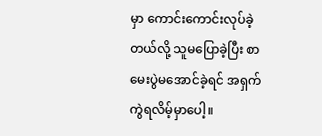မှာ ကောင်းကောင်းလုပ်ခဲ့တယ်လို့ သူမပြောခဲ့ပြီး စာမေးပွဲမအောင်ခဲ့ရင် အရှက်ကွဲရလိမ့်မှာပေါ့။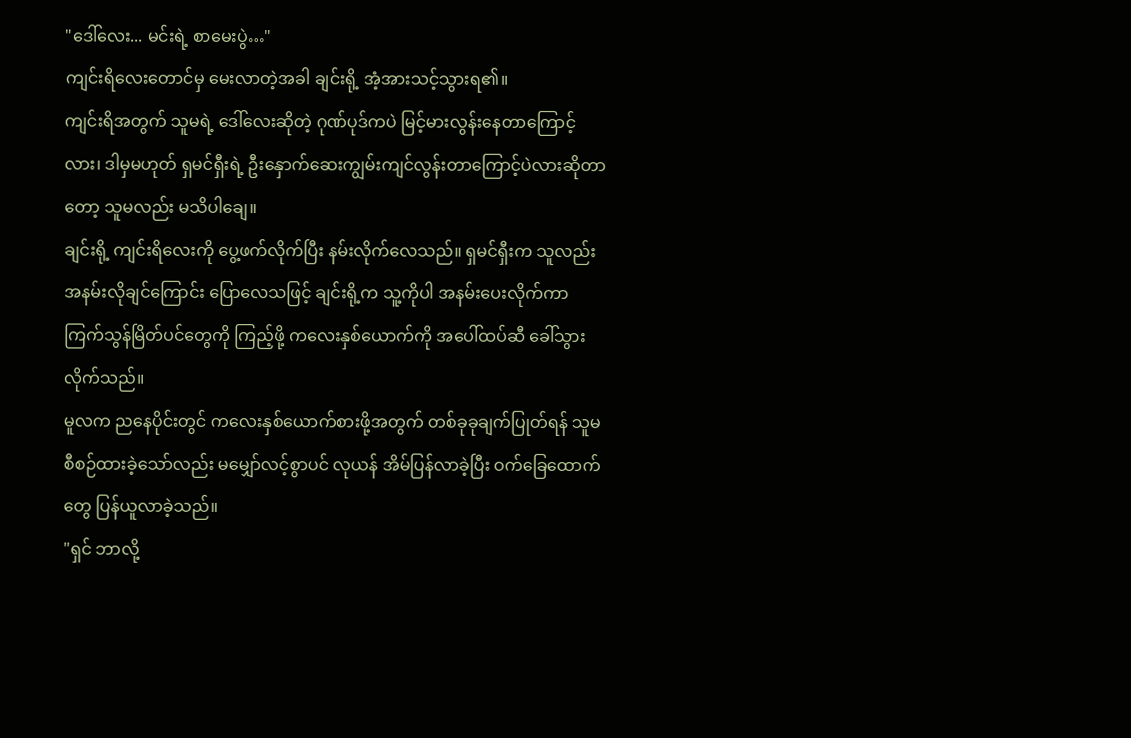"ဒေါ်လေး... မင်းရဲ့ စာမေးပွဲ…"
ကျင်းရိလေးတောင်မှ မေးလာတဲ့အခါ ချင်းရို့ အံ့အားသင့်သွားရ၏။
ကျင်းရိအတွက် သူမရဲ့ ဒေါ်လေးဆိုတဲ့ ဂုဏ်ပုဒ်ကပဲ မြင့်မားလွန်းနေတာကြောင့်လား၊ ဒါမှမဟုတ် ရှမင်ရှီးရဲ့ ဦးနှောက်ဆေးကျွမ်းကျင်လွန်းတာကြောင့်ပဲလားဆိုတာတော့ သူမလည်း မသိပါချေ။
ချင်းရို့ ကျင်းရိလေးကို ပွေ့ဖက်လိုက်ပြီး နမ်းလိုက်လေသည်။ ရှမင်ရှီးက သူလည်း အနမ်းလိုချင်ကြောင်း ပြောလေသဖြင့် ချင်းရို့က သူ့ကိုပါ အနမ်းပေးလိုက်ကာ ကြက်သွန်မြိတ်ပင်တွေကို ကြည့်ဖို့ ကလေးနှစ်ယောက်ကို အပေါ်ထပ်ဆီ ခေါ်သွားလိုက်သည်။
မူလက ညနေပိုင်းတွင် ကလေးနှစ်ယောက်စားဖို့အတွက် တစ်ခုခုချက်ပြုတ်ရန် သူမ စီစဉ်ထားခဲ့သော်လည်း မမျှော်လင့်စွာပင် လုယန် အိမ်ပြန်လာခဲ့ပြီး ဝက်ခြေထောက်တွေ ပြန်ယူလာခဲ့သည်။
"ရှင် ဘာလို့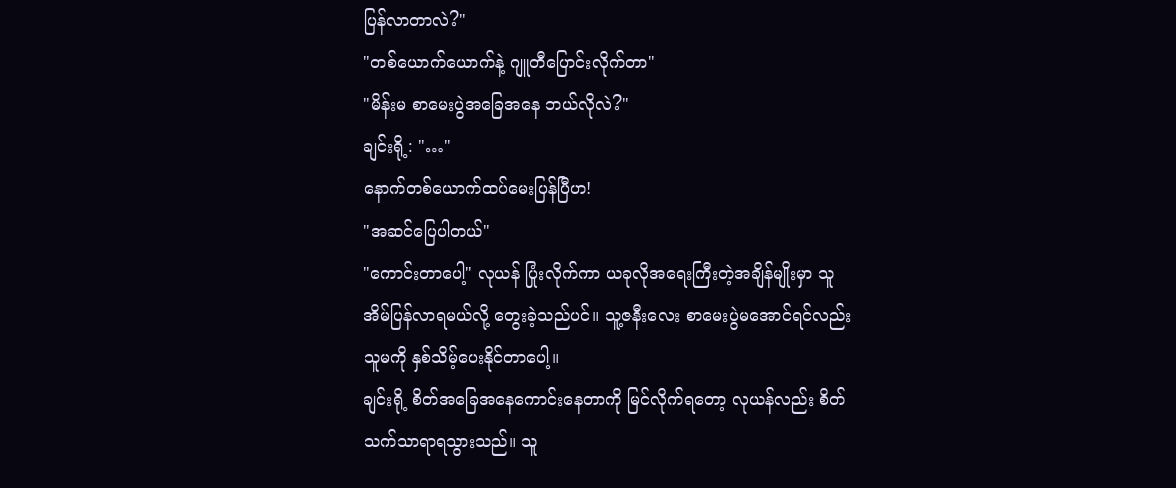ပြန်လာတာလဲ?"
"တစ်ယောက်ယောက်နဲ့ ဂျူတီပြောင်းလိုက်တာ"
"မိန်းမ စာမေးပွဲအခြေအနေ ဘယ်လိုလဲ?"
ချင်းရို့: "…"
နောက်တစ်ယောက်ထပ်မေးပြန်ပြီဟ!
"အဆင်ပြေပါတယ်"
"ကောင်းတာပေါ့" လုယန် ပြုံးလိုက်ကာ ယခုလိုအရေးကြီးတဲ့အချိန်မျိုးမှာ သူအိမ်ပြန်လာရမယ်လို့ တွေးခဲ့သည်ပင်။ သူ့ဇနီးလေး စာမေးပွဲမအောင်ရင်လည်း သူမကို နှစ်သိမ့်ပေးနိုင်တာပေါ့။
ချင်းရို့ စိတ်အခြေအနေကောင်းနေတာကို မြင်လိုက်ရတော့ လုယန်လည်း စိတ်သက်သာရာရသွားသည်။ သူ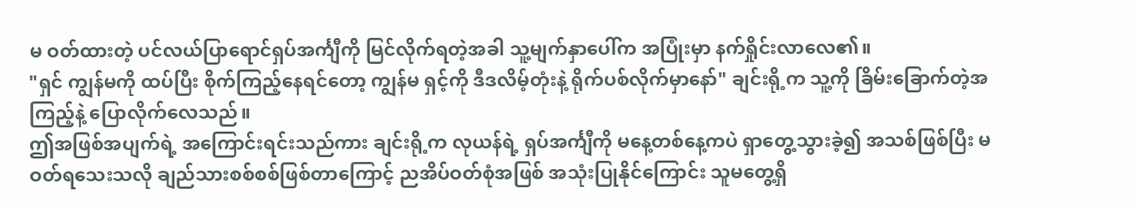မ ဝတ်ထားတဲ့ ပင်လယ်ပြာရောင်ရှပ်အင်္ကျီကို မြင်လိုက်ရတဲ့အခါ သူ့မျက်နှာပေါ်က အပြုံးမှာ နက်ရှိုင်းလာလေ၏။
"ရှင် ကျွန်မကို ထပ်ပြီး စိုက်ကြည့်နေရင်တော့ ကျွန်မ ရှင့်ကို ဒီဒလိမ့်တုံးနဲ့ ရိုက်ပစ်လိုက်မှာနော်" ချင်းရို့က သူ့ကို ခြိမ်းခြောက်တဲ့အကြည့်နဲ့ ပြောလိုက်လေသည်။
ဤအဖြစ်အပျက်ရဲ့ အကြောင်းရင်းသည်ကား ချင်းရို့က လုယန်ရဲ့ ရှပ်အင်္ကျီကို မနေ့တစ်နေ့ကပဲ ရှာတွေ့သွားခဲ့၍ အသစ်ဖြစ်ပြီး မဝတ်ရသေးသလို ချည်သားစစ်စစ်ဖြစ်တာကြောင့် ညအိပ်ဝတ်စုံအဖြစ် အသုံးပြုနိုင်ကြောင်း သူမတွေ့ရှိ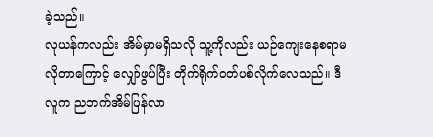ခဲ့သည်။
လုယန်ကလည်း အိမ်မှာမရှိသလို သူ့ကိုလည်း ယဉ်ကျေးနေစရာမလိုတာကြောင့် လျှော်ဖွပ်ပြီး တိုက်ရိုက်ဝတ်ပစ်လိုက်လေသည်။ ဒီလူက ညဘက်အိမ်ပြန်လာ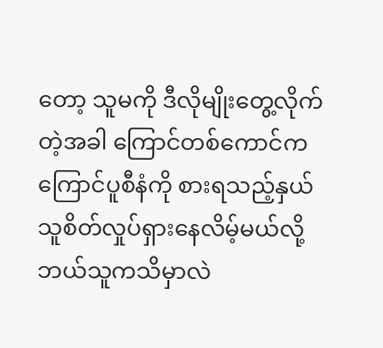တော့ သူမကို ဒီလိုမျိုးတွေ့လိုက်တဲ့အခါ ကြောင်တစ်ကောင်က ကြောင်ပူစီနံကို စားရသည့်နှယ် သူစိတ်လှုပ်ရှားနေလိမ့်မယ်လို့ ဘယ်သူကသိမှာလဲ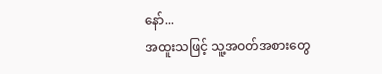နော်...
အထူးသဖြင့် သူ့အဝတ်အစားတွေ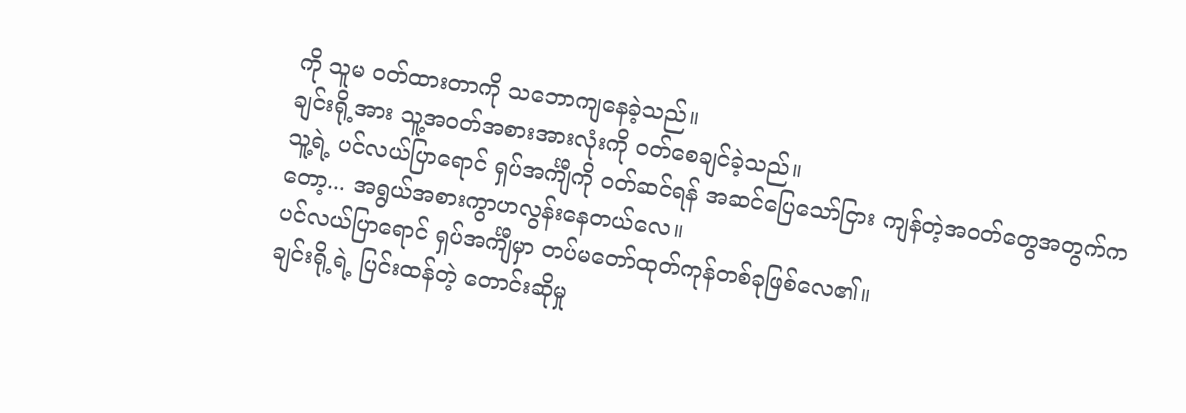ကို သူမ ဝတ်ထားတာကို သဘောကျနေခဲ့သည်။
ချင်းရို့အား သူ့အဝတ်အစားအားလုံးကို ဝတ်စေချင်ခဲ့သည်။
သူ့ရဲ့ ပင်လယ်ပြာရောင် ရှပ်အင်္ကျီကို ဝတ်ဆင်ရန် အဆင်ပြေသော်ငြား ကျန်တဲ့အဝတ်တွေအတွက်ကတော့... အရွယ်အစားကွာဟလွန်းနေတယ်လေ။
ပင်လယ်ပြာရောင် ရှပ်အင်္ကျီမှာ တပ်မတော်ထုတ်ကုန်တစ်ခုဖြစ်လေ၏။
ချင်းရို့ရဲ့ ပြင်းထန်တဲ့ တောင်းဆိုမှု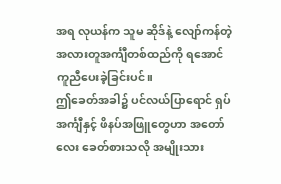အရ လုယန်က သူမ ဆိုဒ်နဲ့ လျော်ကန်တဲ့ အလားတူအင်္ကျီတစ်ထည်ကို ရအောင် ကူညီပေးခဲ့ခြင်းပင်။
ဤခေတ်အခါ၌ ပင်လယ်ပြာရောင် ရှပ်အင်္ကျီနှင့် ဖိနပ်အဖြူတွေဟာ အတော်လေး ခေတ်စားသလို အမျိုးသား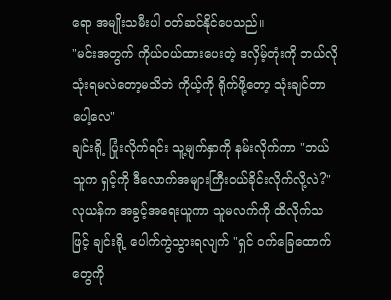ရော အမျိုးသမီးပါ ဝတ်ဆင်နိုင်ပေသည်။
"မင်းအတွက် ကိုယ်ဝယ်ထားပေးတဲ့ ဒလှိမ့်တုံးကို ဘယ်လိုသုံးရမလဲတော့မသိဘဲ ကိုယ့်ကို ရိုက်ဖို့တော့ သုံးချင်တာပေါ့လေ"
ချင်းရို့ ပြုံးလိုက်ရင်း သူ့မျက်နှာကို နမ်းလိုက်ကာ "ဘယ်သူက ရှင့်ကို ဒီလောက်အများကြီးဝယ်ခိုင်းလိုက်လို့လဲ?"
လုယန်က အခွင့်အရေးယူကာ သူမလက်ကို ထိလိုက်သဖြင့် ချင်းရို့ ပေါက်ကွဲသွားရလျက် "ရှင် ဝက်ခြေထောက်တွေကို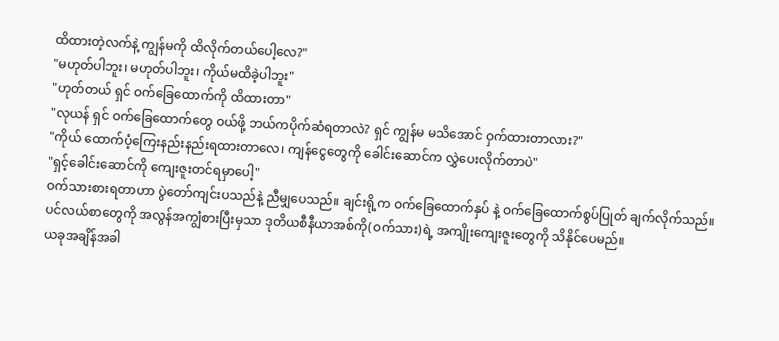ထိထားတဲ့လက်နဲ့ ကျွန်မကို ထိလိုက်တယ်ပေါ့လေ?"
"မဟုတ်ပါဘူး၊ မဟုတ်ပါဘူး၊ ကိုယ်မထိခဲ့ပါဘူး"
"ဟုတ်တယ် ရှင် ဝက်ခြေထောက်ကို ထိထားတာ"
"လုယန် ရှင် ဝက်ခြေထောက်တွေ ဝယ်ဖို့ ဘယ်ကပိုက်ဆံရတာလဲ? ရှင် ကျွန်မ မသိအောင် ဝှက်ထားတာလား?"
"ကိုယ် ထောက်ပံ့ကြေးနည်းနည်းရထားတာလေ၊ ကျန်ငွေတွေကို ခေါင်းဆောင်က လွှဲပေးလိုက်တာပဲ"
"ရှင့်ခေါင်းဆောင်ကို ကျေးဇူးတင်ရမှာပေါ့"
ဝက်သားစားရတာဟာ ပွဲတော်ကျင်းပသည်နဲ့ ညီမျှပေသည်။ ချင်းရို့က ဝက်ခြေထောက်နှပ် နဲ့ ဝက်ခြေထောက်စွပ်ပြုတ် ချက်လိုက်သည်။
ပင်လယ်စာတွေကို အလွန်အကျွံစားပြီးမှသာ ဒုတိယစီနီယာအစ်ကို(ဝက်သား)ရဲ့ အကျိုးကျေးဇူးတွေကို သိနိုင်ပေမည်။
ယခုအချိန်အခါ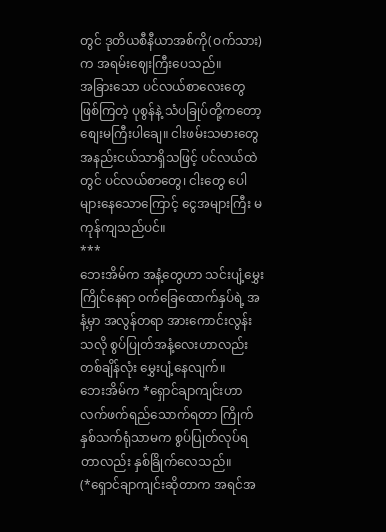တွင် ဒုတိယစီနီယာအစ်ကို(ဝက်သား)က အရမ်းဈေးကြီးပေသည်။
အခြားသော ပင်လယ်စာလေးတွေဖြစ်ကြတဲ့ ပုစွန်နဲ့ သံပခြုပ်တို့ကတော့ စျေးမကြီးပါချေ။ ငါးဖမ်းသမားတွေ အနည်းငယ်သာရှိသဖြင့် ပင်လယ်ထဲတွင် ပင်လယ်စာတွေ၊ ငါးတွေ ပေါများနေသောကြောင့် ငွေအများကြီး မကုန်ကျသည်ပင်။
***
ဘေးအိမ်က အနံ့တွေဟာ သင်းပျံ့မွှေးကြိုင်နေရာ ဝက်ခြေထောက်နှပ်ရဲ့ အနံ့မှာ အလွန်တရာ အားကောင်းလွန်းသလို စွပ်ပြုတ်အနံ့လေးဟာလည်း တစ်ချိန်လုံး မွှေးပျံ့နေလျက်။
ဘေးအိမ်က *ရှောင်ချာကျင်းဟာ လက်ဖက်ရည်သောက်ရတာ ကြိုက်နှစ်သက်ရုံသာမက စွပ်ပြုတ်လုပ်ရတာလည်း နှစ်ခြိုက်လေသည်။
(*ရှောင်ချာကျင်းဆိုတာက အရင်အ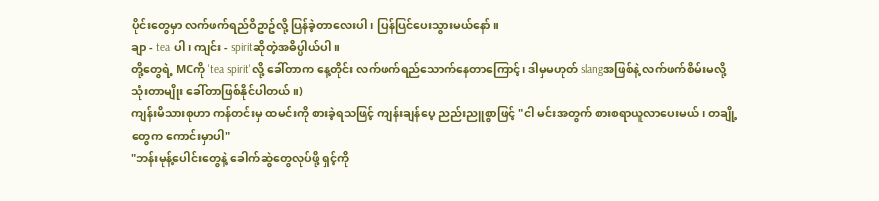ပိုင်းတွေမှာ လက်ဖက်ရည်ဝိဥာဥ်လို့ ပြန်ခဲ့တာလေးပါ၊ ပြန်ပြင်ပေးသွားမယ်နော်။
ချာ - tea ပါ၊ ကျင်း - spiritဆိုတဲ့အဓိပ္ပါယ်ပါ။
တို့တွေရဲ့ MCကို 'tea spirit'လို့ ခေါ်တာက နေ့တိုင်း လက်ဖက်ရည်သောက်နေတာကြောင့်၊ ဒါမှမဟုတ် slangအဖြစ်နဲ့ လက်ဖက်စိမ်းမလို့ သုံးတာမျိုး ခေါ်တာဖြစ်နိုင်ပါတယ်။)
ကျန်းမိသားစုဟာ ကန်တင်းမှ ထမင်းကို စားခဲ့ရသဖြင့် ကျန်းချန်ပေ့ ညည်းညူစွာဖြင့် "ငါ မင်းအတွက် စားစရာယူလာပေးမယ်၊ တချို့တွေက ကောင်းမှာပါ"
"ဘန်းမုန့်ပေါင်းတွေနဲ့ ခေါက်ဆွဲတွေလုပ်ဖို့ ရှင့်ကို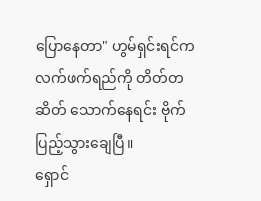ပြောနေတာ" ဟွမ်ရှင်းရင်က လက်ဖက်ရည်ကို တိတ်တဆိတ် သောက်နေရင်း ဗိုက်ပြည့်သွားချေပြီ။
ရှောင်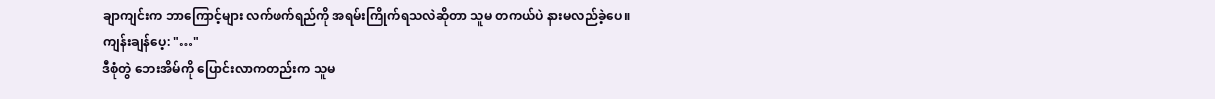ချာကျင်းက ဘာကြောင့်များ လက်ဖက်ရည်ကို အရမ်းကြိုက်ရသလဲဆိုတာ သူမ တကယ်ပဲ နားမလည်ခဲ့ပေ။
ကျန်းချန်ပေ့: "…"
ဒီစုံတွဲ ဘေးအိမ်ကို ပြောင်းလာကတည်းက သူမ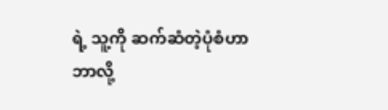ရဲ့ သူ့ကို ဆက်ဆံတဲ့ပုံစံဟာ ဘာလို့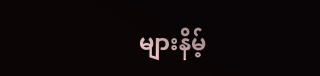များနိမ့်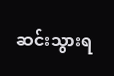ဆင်းသွားရ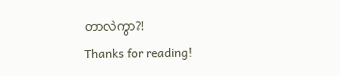တာလဲကွာ?!
Thanks for reading!